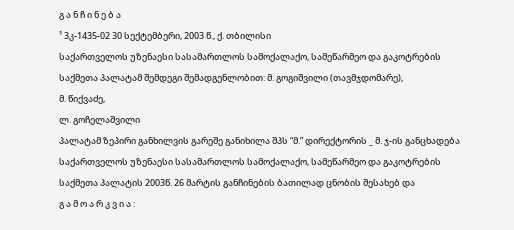გ ა ნ ჩ ი ნ ე ბ ა
¹ 3კ-1435-02 30 სექტემბერი, 2003 წ., ქ. თბილისი
საქართველოს უზენაესი სასამართლოს სამოქალაქო, სამეწარმეო და გაკოტრების საქმეთა პალატამ შემდეგი შემადგენლობით: მ. გოგიშვილი (თავმჯდომარე),
მ. წიქვაძე,
ლ. გოჩელაშვილი
პალატამ ზეპირი განხილვის გარეშე განიხილა შპს “მ.” დირექტორის _ მ. ჯ-ის განცხადება საქართველოს უზენაესი სასამართლოს სამოქალაქო, სამეწარმეო და გაკოტრების საქმეთა პალატის 2003წ. 26 მარტის განჩინების ბათილად ცნობის შესახებ და
გ ა მ ო ა რ კ ვ ი ა :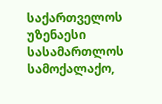საქართველოს უზენაესი სასამართლოს სამოქალაქო,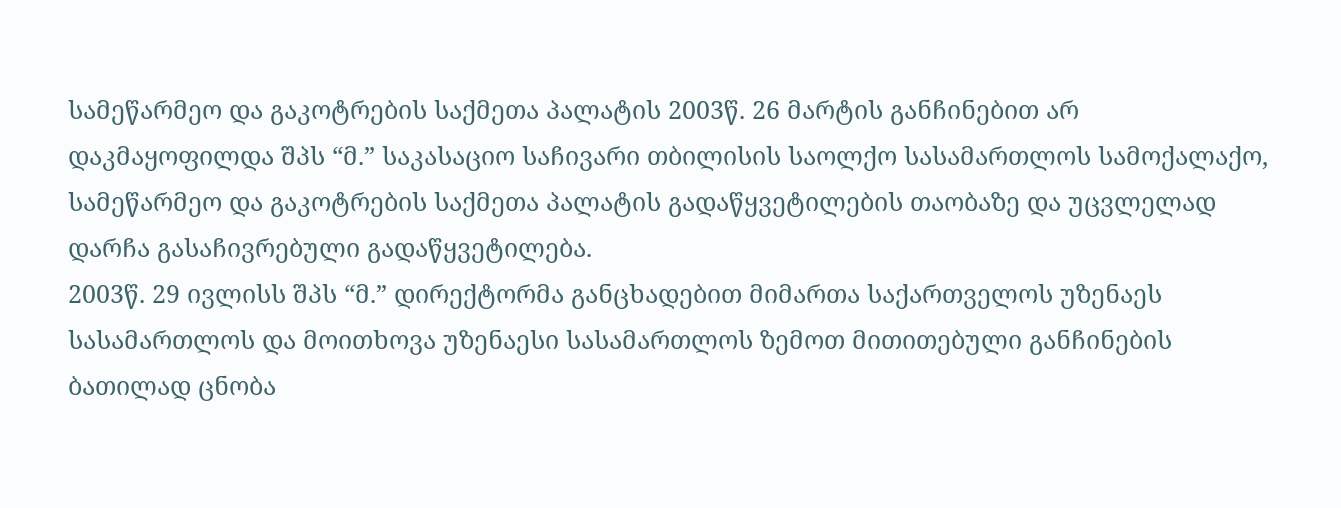სამეწარმეო და გაკოტრების საქმეთა პალატის 2003წ. 26 მარტის განჩინებით არ დაკმაყოფილდა შპს “მ.” საკასაციო საჩივარი თბილისის საოლქო სასამართლოს სამოქალაქო, სამეწარმეო და გაკოტრების საქმეთა პალატის გადაწყვეტილების თაობაზე და უცვლელად დარჩა გასაჩივრებული გადაწყვეტილება.
2003წ. 29 ივლისს შპს “მ.” დირექტორმა განცხადებით მიმართა საქართველოს უზენაეს სასამართლოს და მოითხოვა უზენაესი სასამართლოს ზემოთ მითითებული განჩინების ბათილად ცნობა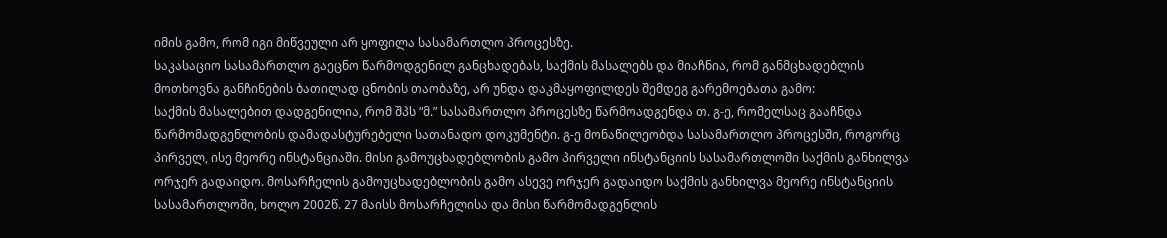იმის გამო, რომ იგი მიწვეული არ ყოფილა სასამართლო პროცესზე.
საკასაციო სასამართლო გაეცნო წარმოდგენილ განცხადებას, საქმის მასალებს და მიაჩნია, რომ განმცხადებლის მოთხოვნა განჩინების ბათილად ცნობის თაობაზე, არ უნდა დაკმაყოფილდეს შემდეგ გარემოებათა გამო:
საქმის მასალებით დადგენილია, რომ შპს “მ.” სასამართლო პროცესზე წარმოადგენდა თ. გ-ე, რომელსაც გააჩნდა წარმომადგენლობის დამადასტურებელი სათანადო დოკუმენტი. გ-ე მონაწილეობდა სასამართლო პროცესში, როგორც პირველ, ისე მეორე ინსტანციაში. მისი გამოუცხადებლობის გამო პირველი ინსტანციის სასამართლოში საქმის განხილვა ორჯერ გადაიდო. მოსარჩელის გამოუცხადებლობის გამო ასევე ორჯერ გადაიდო საქმის განხილვა მეორე ინსტანციის სასამართლოში, ხოლო 2002წ. 27 მაისს მოსარჩელისა და მისი წარმომადგენლის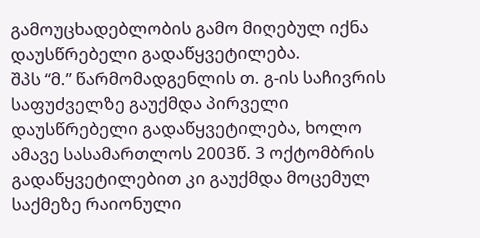გამოუცხადებლობის გამო მიღებულ იქნა დაუსწრებელი გადაწყვეტილება.
შპს “მ.” წარმომადგენლის თ. გ-ის საჩივრის საფუძველზე გაუქმდა პირველი დაუსწრებელი გადაწყვეტილება, ხოლო ამავე სასამართლოს 2003წ. 3 ოქტომბრის გადაწყვეტილებით კი გაუქმდა მოცემულ საქმეზე რაიონული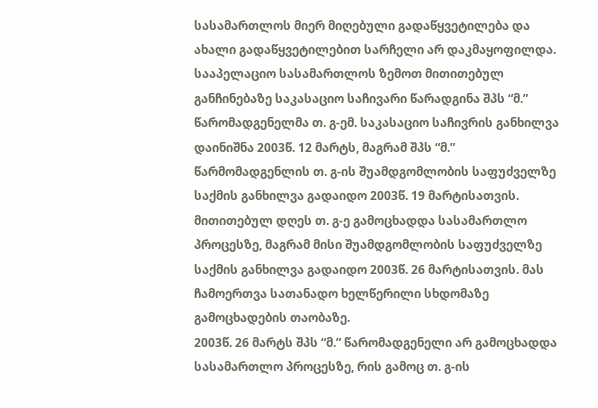სასამართლოს მიერ მიღებული გადაწყვეტილება და ახალი გადაწყვეტილებით სარჩელი არ დაკმაყოფილდა.
სააპელაციო სასამართლოს ზემოთ მითითებულ განჩინებაზე საკასაციო საჩივარი წარადგინა შპს “მ.” წარომადგენელმა თ. გ-ემ. საკასაციო საჩივრის განხილვა დაინიშნა 2003წ. 12 მარტს, მაგრამ შპს “მ.” წარმომადგენლის თ. გ-ის შუამდგომლობის საფუძველზე საქმის განხილვა გადაიდო 2003წ. 19 მარტისათვის. მითითებულ დღეს თ. გ-ე გამოცხადდა სასამართლო პროცესზე, მაგრამ მისი შუამდგომლობის საფუძველზე საქმის განხილვა გადაიდო 2003წ. 26 მარტისათვის. მას ჩამოერთვა სათანადო ხელწერილი სხდომაზე გამოცხადების თაობაზე.
2003წ. 26 მარტს შპს “მ.” წარომადგენელი არ გამოცხადდა სასამართლო პროცესზე, რის გამოც თ. გ-ის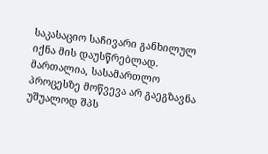საკასაციო საჩივარი განხილულ იქნა მის დაუსწრებლად.
მართალია, სასამართლო პროცესზე მოწვევა არ გაეგზავნა უშუალოდ შპს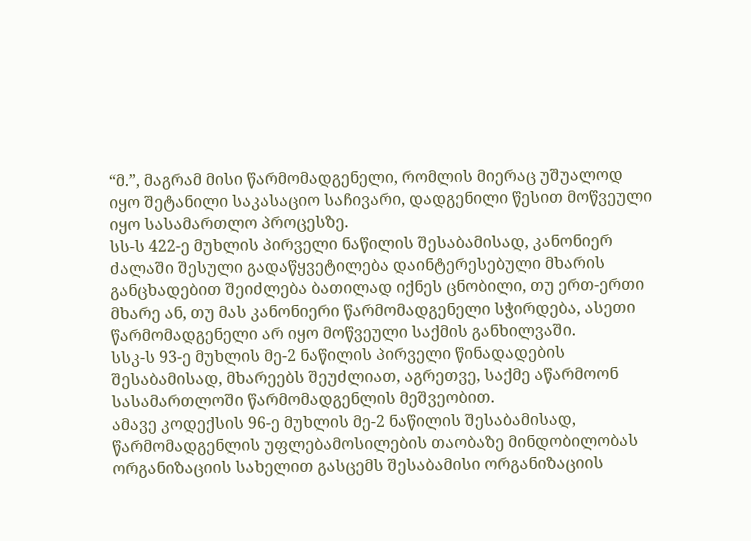“მ.”, მაგრამ მისი წარმომადგენელი, რომლის მიერაც უშუალოდ იყო შეტანილი საკასაციო საჩივარი, დადგენილი წესით მოწვეული იყო სასამართლო პროცესზე.
სს-ს 422-ე მუხლის პირველი ნაწილის შესაბამისად, კანონიერ ძალაში შესული გადაწყვეტილება დაინტერესებული მხარის განცხადებით შეიძლება ბათილად იქნეს ცნობილი, თუ ერთ-ერთი მხარე ან, თუ მას კანონიერი წარმომადგენელი სჭირდება, ასეთი წარმომადგენელი არ იყო მოწვეული საქმის განხილვაში.
სსკ-ს 93-ე მუხლის მე-2 ნაწილის პირველი წინადადების შესაბამისად, მხარეებს შეუძლიათ, აგრეთვე, საქმე აწარმოონ სასამართლოში წარმომადგენლის მეშვეობით.
ამავე კოდექსის 96-ე მუხლის მე-2 ნაწილის შესაბამისად, წარმომადგენლის უფლებამოსილების თაობაზე მინდობილობას ორგანიზაციის სახელით გასცემს შესაბამისი ორგანიზაციის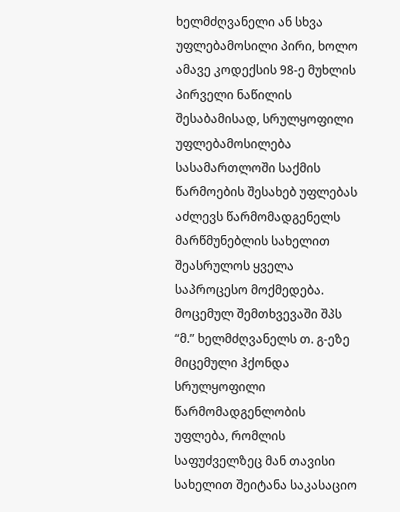ხელმძღვანელი ან სხვა უფლებამოსილი პირი, ხოლო ამავე კოდექსის 98-ე მუხლის პირველი ნაწილის შესაბამისად, სრულყოფილი უფლებამოსილება სასამართლოში საქმის წარმოების შესახებ უფლებას აძლევს წარმომადგენელს მარწმუნებლის სახელით შეასრულოს ყველა საპროცესო მოქმედება. მოცემულ შემთხვევაში შპს “მ.” ხელმძღვანელს თ. გ-ეზე მიცემული ჰქონდა სრულყოფილი წარმომადგენლობის უფლება, რომლის საფუძველზეც მან თავისი სახელით შეიტანა საკასაციო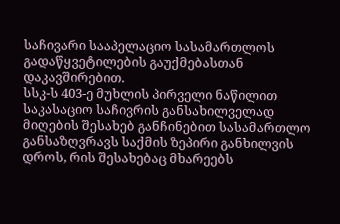საჩივარი სააპელაციო სასამართლოს გადაწყვეტილების გაუქმებასთან დაკავშირებით.
სსკ-ს 403-ე მუხლის პირველი ნაწილით საკასაციო საჩივრის განსახილველად მიღების შესახებ განჩინებით სასამართლო განსაზღვრავს საქმის ზეპირი განხილვის დროს, რის შესახებაც მხარეებს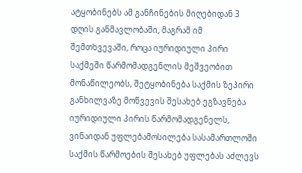ატყობინებს ამ განჩინების მიღებიდან 3 დღის განმავლობაში, მაგრამ იმ შემთხვევაში, როცა იურიდიული პირი საქმეში წარმომადგენლის მეშვეობით მონაწილეობს, შეტყობინება საქმის ზეპირი განხილვაზე მოწვევის შესახებ ეგზავნება იურიდიული პირის წარმომადგენელს, ვინაიდან უფლებამოსილება სასამართლოში საქმის წარმოების შესახებ უფლებას აძლევს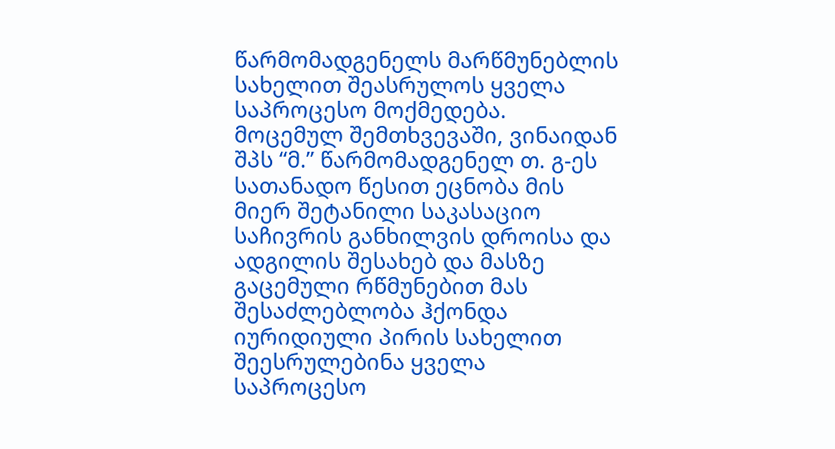წარმომადგენელს მარწმუნებლის სახელით შეასრულოს ყველა საპროცესო მოქმედება.
მოცემულ შემთხვევაში, ვინაიდან შპს “მ.” წარმომადგენელ თ. გ-ეს სათანადო წესით ეცნობა მის მიერ შეტანილი საკასაციო საჩივრის განხილვის დროისა და ადგილის შესახებ და მასზე გაცემული რწმუნებით მას შესაძლებლობა ჰქონდა იურიდიული პირის სახელით შეესრულებინა ყველა საპროცესო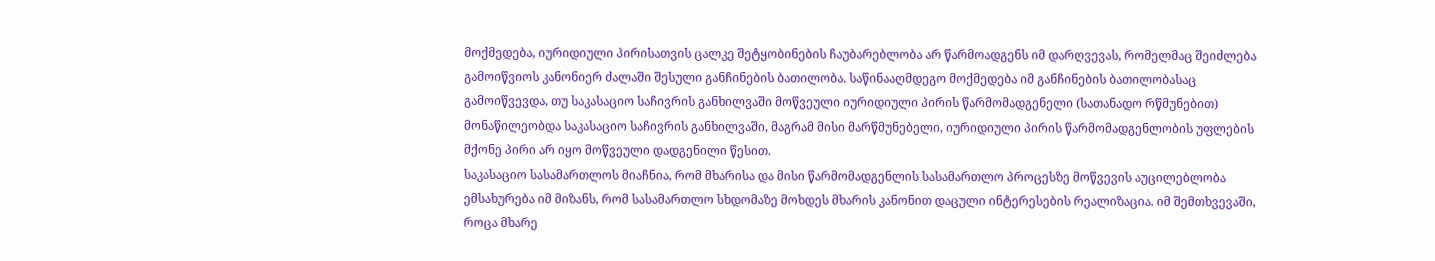მოქმედება, იურიდიული პირისათვის ცალკე შეტყობინების ჩაუბარებლობა არ წარმოადგენს იმ დარღვევას, რომელმაც შეიძლება გამოიწვიოს კანონიერ ძალაში შესული განჩინების ბათილობა. საწინააღმდეგო მოქმედება იმ განჩინების ბათილობასაც გამოიწვევდა, თუ საკასაციო საჩივრის განხილვაში მოწვეული იურიდიული პირის წარმომადგენელი (სათანადო რწმუნებით) მონაწილეობდა საკასაციო საჩივრის განხილვაში, მაგრამ მისი მარწმუნებელი, იურიდიული პირის წარმომადგენლობის უფლების მქონე პირი არ იყო მოწვეული დადგენილი წესით.
საკასაციო სასამართლოს მიაჩნია, რომ მხარისა და მისი წარმომადგენლის სასამართლო პროცესზე მოწვევის აუცილებლობა ემსახურება იმ მიზანს, რომ სასამართლო სხდომაზე მოხდეს მხარის კანონით დაცული ინტერესების რეალიზაცია. იმ შემთხვევაში, როცა მხარე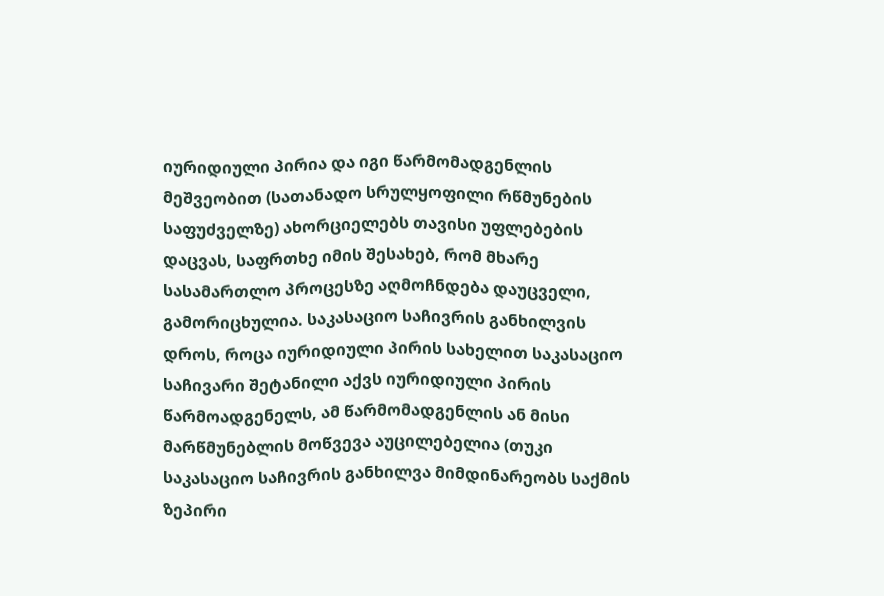იურიდიული პირია და იგი წარმომადგენლის მეშვეობით (სათანადო სრულყოფილი რწმუნების საფუძველზე) ახორციელებს თავისი უფლებების დაცვას, საფრთხე იმის შესახებ, რომ მხარე სასამართლო პროცესზე აღმოჩნდება დაუცველი, გამორიცხულია. საკასაციო საჩივრის განხილვის დროს, როცა იურიდიული პირის სახელით საკასაციო საჩივარი შეტანილი აქვს იურიდიული პირის წარმოადგენელს, ამ წარმომადგენლის ან მისი მარწმუნებლის მოწვევა აუცილებელია (თუკი საკასაციო საჩივრის განხილვა მიმდინარეობს საქმის ზეპირი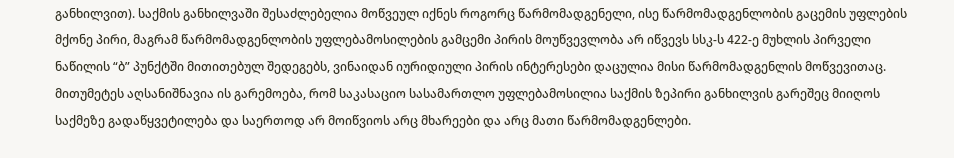განხილვით). საქმის განხილვაში შესაძლებელია მოწვეულ იქნეს როგორც წარმომადგენელი, ისე წარმომადგენლობის გაცემის უფლების მქონე პირი, მაგრამ წარმომადგენლობის უფლებამოსილების გამცემი პირის მოუწვევლობა არ იწვევს სსკ-ს 422-ე მუხლის პირველი ნაწილის “ბ” პუნქტში მითითებულ შედეგებს, ვინაიდან იურიდიული პირის ინტერესები დაცულია მისი წარმომადგენლის მოწვევითაც. მითუმეტეს აღსანიშნავია ის გარემოება, რომ საკასაციო სასამართლო უფლებამოსილია საქმის ზეპირი განხილვის გარეშეც მიიღოს საქმეზე გადაწყვეტილება და საერთოდ არ მოიწვიოს არც მხარეები და არც მათი წარმომადგენლები.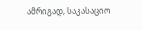ამრიგად, საკასაციო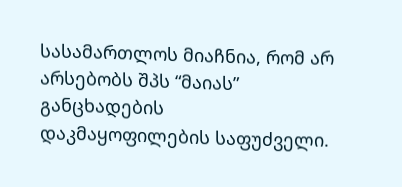სასამართლოს მიაჩნია, რომ არ არსებობს შპს “მაიას” განცხადების დაკმაყოფილების საფუძველი.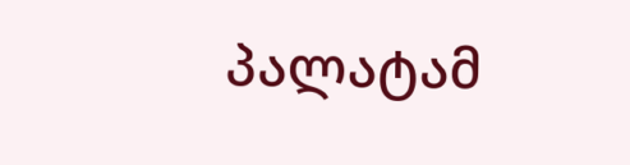პალატამ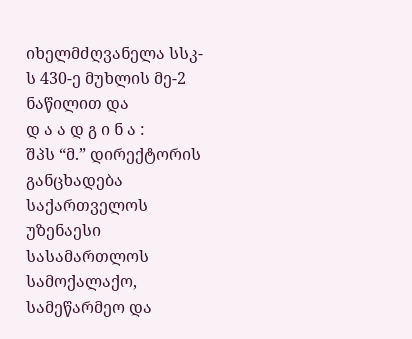იხელმძღვანელა სსკ-ს 430-ე მუხლის მე-2 ნაწილით და
დ ა ა დ გ ი ნ ა :
შპს “მ.” დირექტორის განცხადება საქართველოს უზენაესი სასამართლოს სამოქალაქო, სამეწარმეო და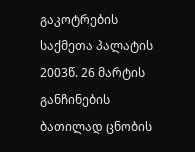გაკოტრების საქმეთა პალატის 2003წ. 26 მარტის განჩინების ბათილად ცნობის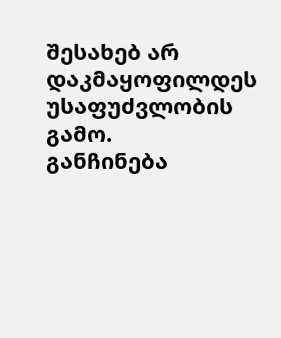შესახებ არ დაკმაყოფილდეს უსაფუძვლობის გამო.
განჩინება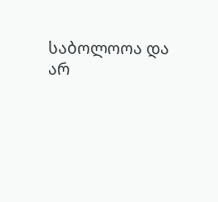საბოლოოა და არ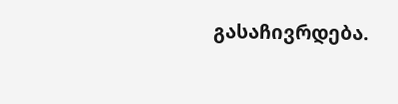გასაჩივრდება.